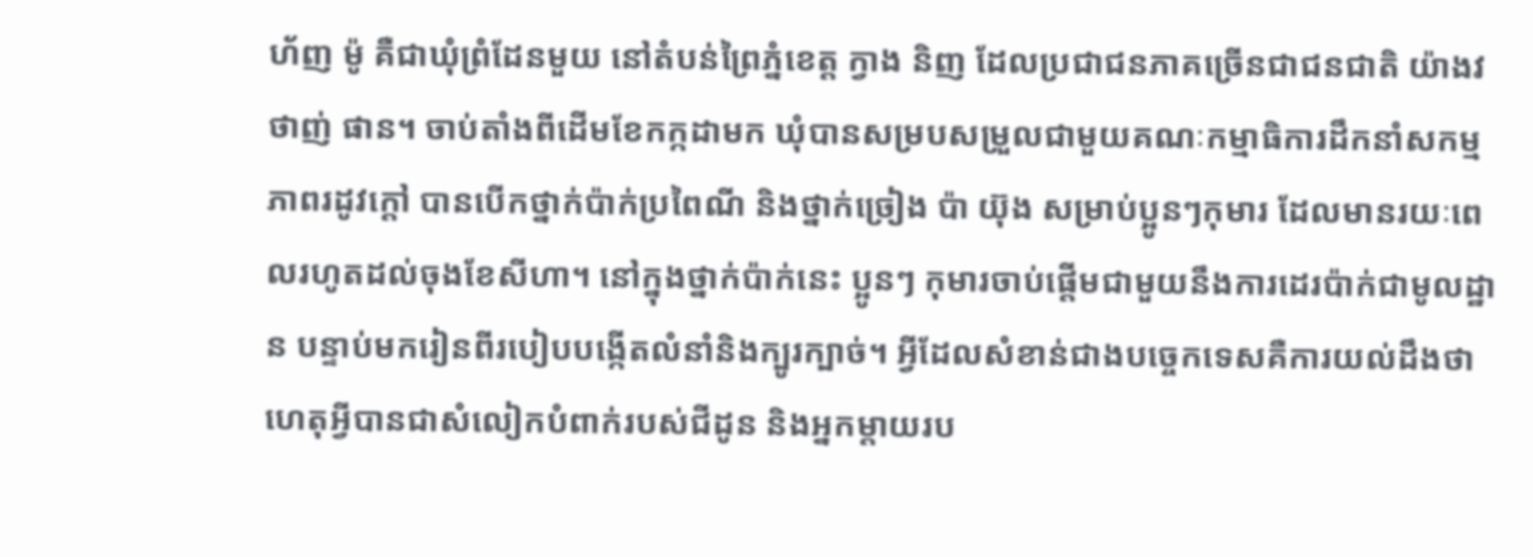ហ័ញ ម៉ូ គឺជាឃុំព្រំដែនមួយ នៅតំបន់ព្រៃភ្នំខេត្ត ក្វាង និញ ដែលប្រជាជនភាគច្រើនជាជនជាតិ យ៉ាងវ ថាញ់ ផាន។ ចាប់តាំងពីដើមខែកក្កដាមក ឃុំបានសម្របសម្រួលជាមួយគណៈកម្មាធិការដឹកនាំសកម្មភាពរដូវក្តៅ បានបើកថ្នាក់ប៉ាក់ប្រពៃណី និងថ្នាក់ច្រៀង ប៉ា យ៊ុង សម្រាប់ប្អូនៗកុមារ ដែលមានរយៈពេលរហូតដល់ចុងខែសីហា។ នៅក្នុងថ្នាក់ប៉ាក់នេះ ប្អូនៗ កុមារចាប់ផ្តើមជាមួយនឹងការដេរប៉ាក់ជាមូលដ្ឋាន បន្ទាប់មករៀនពីរបៀបបង្កើតលំនាំនិងក្បូរក្បាច់។ អ្វីដែលសំខាន់ជាងបច្ចេកទេសគឺការយល់ដឹងថា ហេតុអ្វីបានជាសំលៀកបំពាក់របស់ជីដូន និងអ្នកម្តាយរប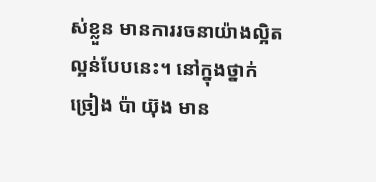ស់ខ្លួន មានការរចនាយ៉ាងល្អិតល្អន់បែបនេះ។ នៅក្នុងថ្នាក់ច្រៀង ប៉ា យ៊ុង មាន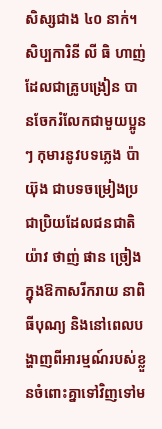សិស្សជាង ៤០ នាក់។ សិប្បការិនី លី ធិ ហាញ់ ដែលជាគ្រូបង្រៀន បានចែករំលែកជាមួយប្អូនៗ កុមារនូវបទភ្លេង ប៉ា យ៊ុង ជាបទចម្រៀងប្រជាប្រិយដែលជនជាតិ យ៉ាវ ថាញ់ ផាន ច្រៀងក្នុងឱកាសរីករាយ នាពិធីបុណ្យ និងនៅពេលបង្ហាញពីអារម្មណ៍របស់ខ្លួនចំពោះគ្នាទៅវិញទៅម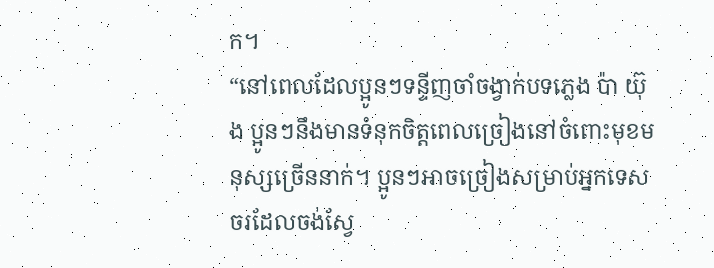ក។
“នៅពេលដែលប្អូនៗទន្ទីញចាំចង្វាក់បទភ្លេង ប៉ា យ៊ុង ប្អូនៗនឹងមានទំនុកចិត្តពេលច្រៀងនៅចំពោះមុខមនុស្សច្រើននាក់។ ប្អូនៗអាចច្រៀងសម្រាប់អ្នកទេសចរដែលចង់ស្វែ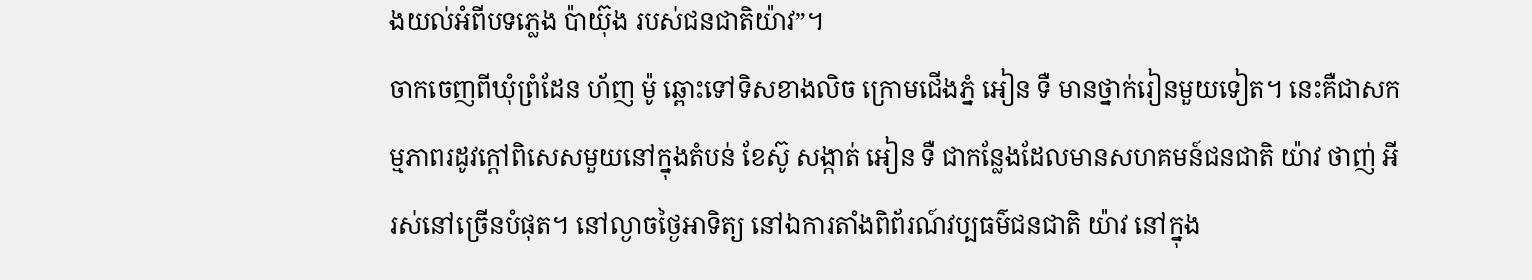ងយល់អំពីបទភ្លេង ប៉ាយ៊ុង របស់ជនជាតិយ៉ាវ”។
ចាកចេញពីឃុំព្រំដែន ហ័ញ ម៉ូ ឆ្ពោះទៅទិសខាងលិច ក្រោមជើងភ្នំ អៀន ទឺ មានថ្នាក់រៀនមួយទៀត។ នេះគឺជាសកម្មភាពរដូវក្តៅពិសេសមួយនៅក្នុងតំបន់ ខែស៊ូ សង្កាត់ អៀន ទឺ ជាកន្លែងដែលមានសហគមន៍ជនជាតិ យ៉ាវ ថាញ់ អី រស់នៅច្រើនបំផុត។ នៅល្ងាចថ្ងៃអាទិត្យ នៅឯការតាំងពិព័រណ៍វប្បធម៌ជនជាតិ យ៉ាវ នៅក្នុង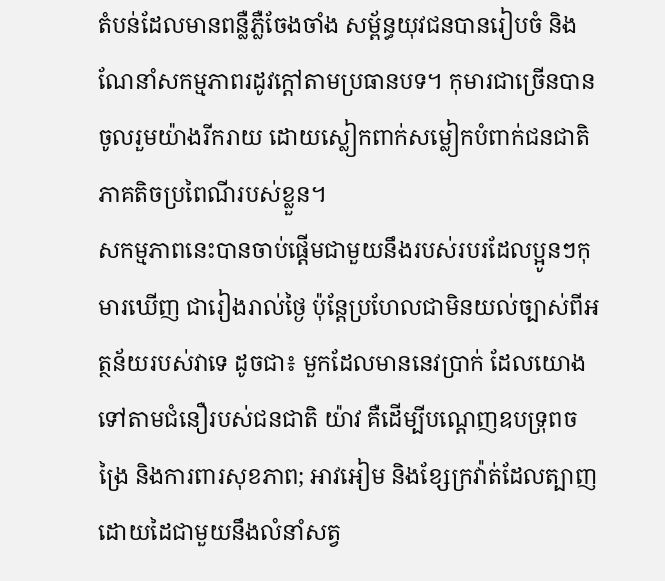តំបន់ដែលមានពន្លឺភ្លឺចែងចាំង សម្ព័ន្ធយុវជនបានរៀបចំ និងណែនាំសកម្មភាពរដូវក្តៅតាមប្រធានបទ។ កុមារជាច្រើនបានចូលរួមយ៉ាងរីករាយ ដោយស្លៀកពាក់សម្លៀកបំពាក់ជនជាតិភាគតិចប្រពៃណីរបស់ខ្លួន។
សកម្មភាពនេះបានចាប់ផ្តើមជាមួយនឹងរបស់របរដែលប្អូនៗកុមារឃើញ ជារៀងរាល់ថ្ងៃ ប៉ុន្តែប្រហែលជាមិនយល់ច្បាស់ពីអត្ថន័យរបស់វាទេ ដូចជា៖ មួកដែលមាននេវប្រាក់ ដែលយោងទៅតាមជំនឿរបស់ជនជាតិ យ៉ាវ គឺដើម្បីបណ្តេញឧបទ្រុពចង្រៃ និងការពារសុខភាព; អាវអៀម និងខ្សែក្រវ៉ាត់ដែលត្បាញដោយដៃជាមួយនឹងលំនាំសត្វ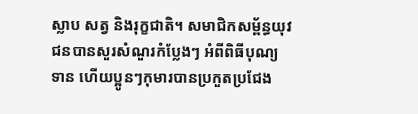ស្លាប សត្វ និងរុក្ខជាតិ។ សមាជិកសម្ព័ន្ធយុវជនបានសួរសំណួរកំប្លែងៗ អំពីពិធីបុណ្យទាន ហើយប្អូនៗកុមារបានប្រកួតប្រជែង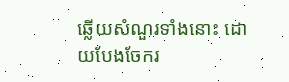ឆ្លើយសំណួរទាំងនោះ ដោយបែងចែករ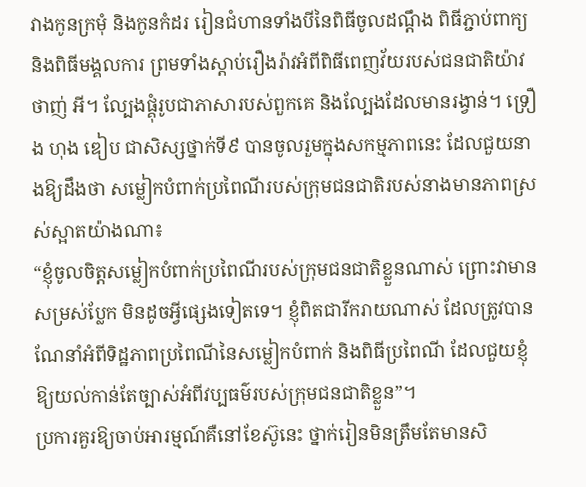វាងកូនក្រមុំ និងកូនកំដរ រៀនជំហានទាំងបីនៃពិធីចូលដណ្តឹង ពិធីភ្ជាប់ពាក្យ និងពិធីមង្គលការ ព្រមទាំងស្តាប់រឿងរ៉ាវអំពីពិធីពេញវ័យរបស់ជនជាតិយ៉ាវ ថាញ់ អី។ ល្បែងផ្គុំរូបជាភាសារបស់ពួកគេ និងល្បែងដែលមានរង្វាន់។ ទ្រឿង ហុង ឌៀប ជាសិស្សថ្នាក់ទី៩ បានចូលរួមក្នុងសកម្មភាពនេះ ដែលជួយនាងឱ្យដឹងថា សម្លៀកបំពាក់ប្រពៃណីរបស់ក្រុមជនជាតិរបស់នាងមានភាពស្រស់ស្អាតយ៉ាងណា៖
“ខ្ញុំចូលចិត្តសម្លៀកបំពាក់ប្រពៃណីរបស់ក្រុមជនជាតិខ្លួនណាស់ ព្រោះវាមានសម្រស់ប្លែក មិនដូចអ្វីផ្សេងទៀតទេ។ ខ្ញុំពិតជារីករាយណាស់ ដែលត្រូវបានណែនាំអំពីទិដ្ឋភាពប្រពៃណីនៃសម្លៀកបំពាក់ និងពិធីប្រពៃណី ដែលជួយខ្ញុំឱ្យយល់កាន់តែច្បាស់អំពីវប្បធម៌របស់ក្រុមជនជាតិខ្លួន”។
ប្រការគួរឱ្យចាប់អារម្មណ៍គឺនៅខែស៊ូនេះ ថ្នាក់រៀនមិនត្រឹមតែមានសិ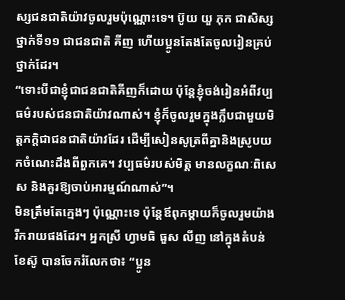ស្សជនជាតិយ៉ាវចូលរួមប៉ុណ្ណោះទេ។ ប៊ូយ យួ ភុក ជាសិស្សថ្នាក់ទី១១ ជាជនជាតិ គីញ ហើយប្អូនតែងតែចូលរៀនគ្រប់ថ្នាក់ដែរ។
“ទោះបីជាខ្ញុំជាជនជាតិគីញក៏ដោយ ប៉ុន្តែខ្ញុំចង់រៀនអំពីវប្បធម៌របស់ជនជាតិយ៉ាវណាស់។ ខ្ញុំក៏ចូលរួមក្នុងក្លឹបជាមួយមិត្តភក្តិជាជនជាតិយ៉ាវដែរ ដើម្បីសៀនសូត្រពីគ្នានិងស្រូបយកចំណេះដឹងពីពួកគេ។ វប្បធម៌របស់មិត្ត មានលក្ខណៈពិសេស និងគួរឱ្យចាប់អារម្មណ៍ណាស់”។
មិនត្រឹមតែក្មេងៗ ប៉ុណ្ណោះទេ ប៉ុន្តែឪពុកម្តាយក៏ចូលរួមយ៉ាងរីករាយផងដែរ។ អ្នកស្រី ហ្វាមធិ ធួស លីញ នៅក្នុងតំបន់ ខែស៊ូ បានចែករំលែកថា៖ “ប្អូន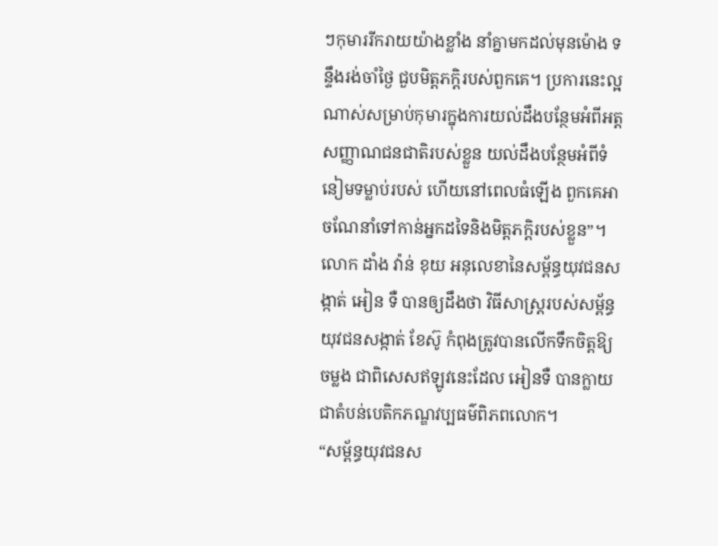ៗកុមាររីករាយយ៉ាងខ្លាំង នាំគ្នាមកដល់មុនម៉ោង ទន្ទឹងរង់ចាំថ្ងៃ ជួបមិត្តភក្តិរបស់ពួកគេ។ ប្រការនេះល្អណាស់សម្រាប់កុមារក្នុងការយល់ដឹងបន្ថែមអំពីអត្តសញ្ញាណជនជាតិរបស់ខ្លួន យល់ដឹងបន្ថែមអំពីទំនៀមទម្លាប់របស់ ហើយនៅពេលធំឡើង ពួកគេអាចណែនាំទៅកាន់អ្នកដទៃនិងមិត្តភក្តិរបស់ខ្លួន”។
លោក ដាំង វ៉ាន់ ខុយ អនុលេខានៃសម្ព័ន្ធយុវជនសង្កាត់ អៀន ទឺ បានឲ្យដឹងថា វិធីសាស្រ្តរបស់សម្ព័ន្ធយុវជនសង្កាត់ ខែស៊ូ កំពុងត្រូវបានលើកទឹកចិត្តឱ្យចម្លង ជាពិសេសឥឡូវនេះដែល អៀនទឺ បានក្លាយជាតំបន់បេតិកភណ្ឌវប្បធម៌ពិភពលោក។
“សម្ព័ន្ធយុវជនស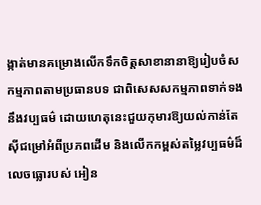ង្កាត់មានគម្រោងលើកទឹកចិត្តសាខានានាឱ្យរៀបចំសកម្មភាពតាមប្រធានបទ ជាពិសេសសកម្មភាពទាក់ទងនឹងវប្បធម៌ ដោយហេតុនេះជួយកុមារឱ្យយល់កាន់តែស៊ីជម្រៅអំពីប្រភពដើម និងលើកកម្ពស់តម្លៃវប្បធម៌ដ៏លេចធ្លោរបស់ អៀន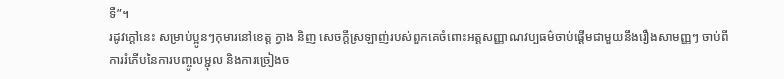ទឺ”។
រដូវក្ដៅនេះ សម្រាប់ប្អូនៗកុមារនៅខេត្ត ក្វាង និញ សេចក្ដីស្រឡាញ់របស់ពួកគេចំពោះអត្តសញ្ញាណវប្បធម៌ចាប់ផ្តើមជាមួយនឹងរឿងសាមញ្ញៗ ចាប់ពីការរំភើបនៃការបញ្ចូលម្ជុល និងការច្រៀងច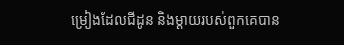ម្រៀងដែលជីដូន និងម្ដាយរបស់ពួកគេបាន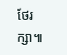ថែរក្សា៕